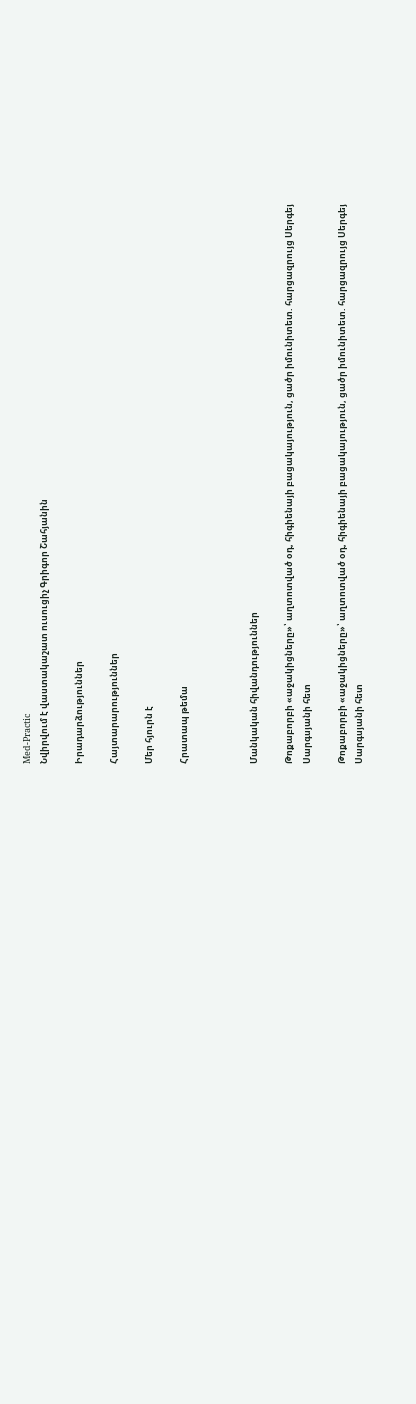Med-Practic
Նվիրվում է վաստակաշատ ուսուցիչ Գրիգոր Շահյանին

Իրադարձություններ

Հայտարարություններ

Մեր հյուրն է

Հրատապ թեմա



Մանկական հիվանդություններ

Թոքաբորբի «աջակիցները»՝ աղտոտված օդ, հիգիենայի բացակայություն, ցածր իմունիտետ. հարցազրույց Սերգեյ Սարգսյանի հետ

Թոքաբորբի «աջակիցները»՝ աղտոտված օդ, հիգիենայի բացակայություն, ցածր իմունիտետ. հարցազրույց Սերգեյ Սարգսյանի հետ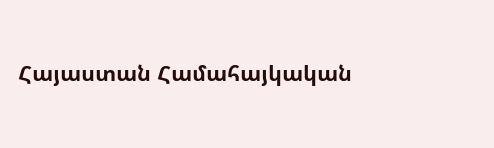Հայաստան Համահայկական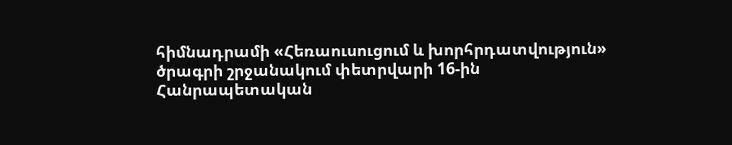հիմնադրամի «Հեռաուսուցում և խորհրդատվություն» ծրագրի շրջանակում փետրվարի 16-ին Հանրապետական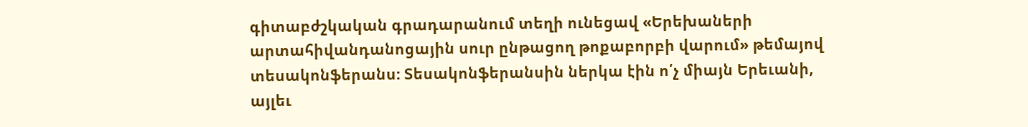գիտաբժշկական գրադարանում տեղի ունեցավ «Երեխաների արտահիվանդանոցային սուր ընթացող թոքաբորբի վարում» թեմայով տեսակոնֆերանս: Տեսակոնֆերանսին ներկա էին ո՛չ միայն Երեւանի, այլեւ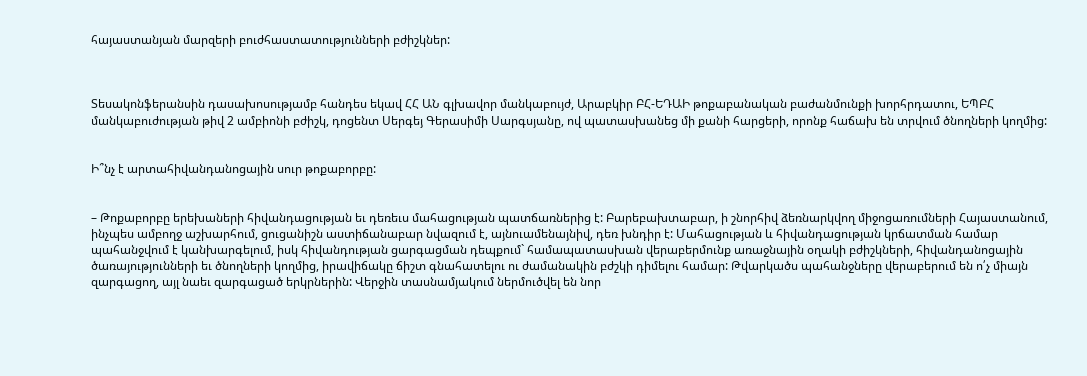հայաստանյան մարզերի բուժհաստատությունների բժիշկներ:



Տեսակոնֆերանսին դասախոսությամբ հանդես եկավ ՀՀ ԱՆ գլխավոր մանկաբույժ, Արաբկիր ԲՀ-ԵԴԱԻ թոքաբանական բաժանմունքի խորհրդատու, ԵՊԲՀ մանկաբուժության թիվ 2 ամբիոնի բժիշկ, դոցենտ Սերգեյ Գերասիմի Սարգսյանը, ով պատասխանեց մի քանի հարցերի, որոնք հաճախ են տրվում ծնողների կողմից:


Ի՞նչ է արտահիվանդանոցային սուր թոքաբորբը:


– Թոքաբորբը երեխաների հիվանդացության եւ դեռեւս մահացության պատճառներից է: Բարեբախտաբար, ի շնորհիվ ձեռնարկվող միջոցառումների Հայաստանում, ինչպես ամբողջ աշխարհում, ցուցանիշն աստիճանաբար նվազում է, այնուամենայնիվ, դեռ խնդիր է: Մահացության և հիվանդացության կրճատման համար պահանջվում է կանխարգելում, իսկ հիվանդության ցարգացման դեպքում` համապատասխան վերաբերմունք առաջնային օղակի բժիշկների, հիվանդանոցային ծառայությունների եւ ծնողների կողմից, իրավիճակը ճիշտ գնահատելու ու ժամանակին բժշկի դիմելու համար: Թվարկածս պահանջները վերաբերում են ո՛չ միայն զարգացող, այլ նաեւ զարգացած երկրներին: Վերջին տասնամյակում ներմուծվել են նոր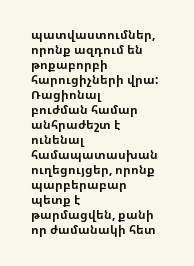պատվաստումներ, որոնք ազդում են թոքաբորբի հարուցիչների վրա: Ռացիոնալ բուժման համար անհրաժեշտ է ունենալ համապատասխան ուղեցույցեր, որոնք պարբերաբար պետք է թարմացվեն, քանի որ ժամանակի հետ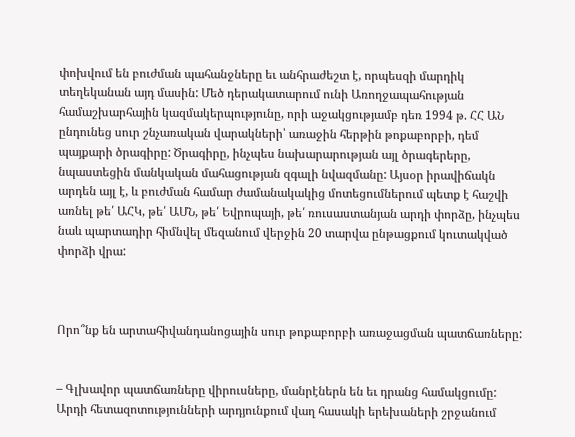փոխվում են բուժման պահանջները եւ անհրաժեշտ է, որպեսզի մարդիկ տեղեկանան այդ մասին: Մեծ դերակատարում ունի Առողջապահության համաշխարհային կազմակերպությունը, որի աջակցությամբ դեռ 1994 թ. ՀՀ ԱՆ ընդունեց սուր շնչառական վարակների՝ առաջին հերթին թոքաբորբի, դեմ պայքարի ծրագիրը: Ծրագիրը, ինչպես նախարարության այլ ծրագերերը, նպաստեցին մանկական մահացության զգալի նվազմանը: Այսօր իրավիճակն արդեն այլ է, և բուժման համար ժամանակակից մոտեցումներում պետք է հաշվի առնել թե՛ ԱՀԿ, թե՛ ԱՄՆ, թե՛ Եվրոպայի, թե՛ ռուսաստանյան արդի փորձը, ինչպես նաև պարտադիր հիմնվել մեզանում վերջին 20 տարվա ընթացքում կուտակված փորձի վրա:



Որո՞նք են արտահիվանդանոցային սուր թոքաբորբի առաջացման պատճառները:


– Գլխավոր պատճառները վիրուսները, մանրէներն են եւ դրանց համակցումը: Արդի հետազոտությունների արդյունքում վաղ հասակի երեխաների շրջանում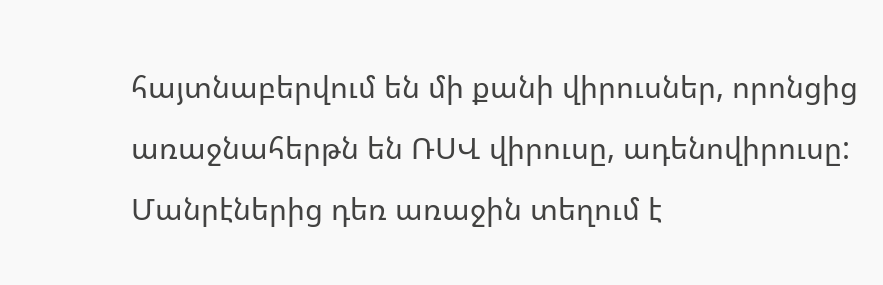հայտնաբերվում են մի քանի վիրուսներ, որոնցից առաջնահերթն են ՌՍՎ վիրուսը, ադենովիրուսը: Մանրէներից դեռ առաջին տեղում է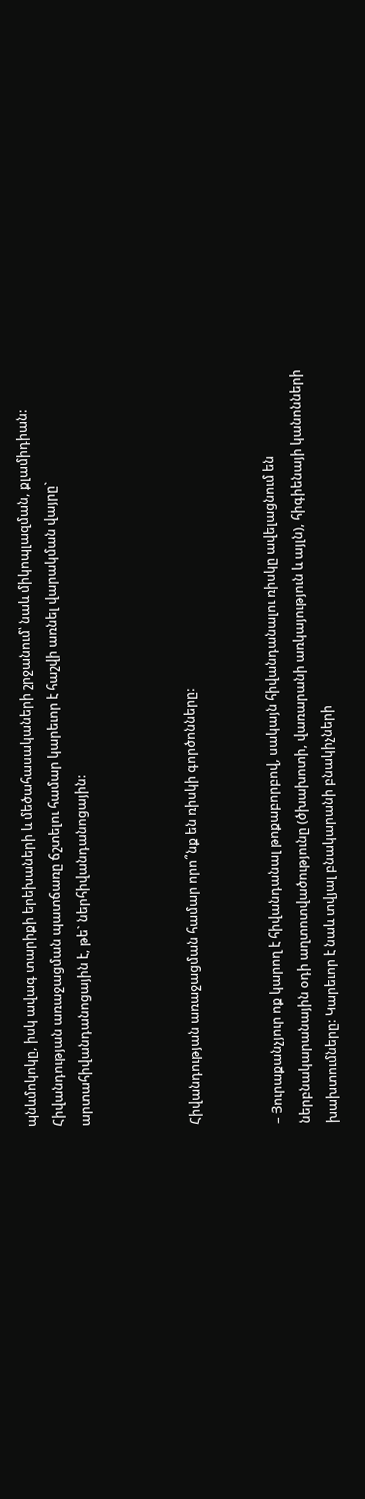պնևմոկոկը, իսկ ավագ տարիքի երեխաների և մեծահասակաների շրջանում՝ նաև միկոպլազման, քլամիդիան: Հիվանդության առաջացման պատճառը ճշտելու համար կարեւոր է հաշվի առնել վարակման վայրը` արտահիվանդանոցային է, թե` ներհիվանդանոցային:



Հիվանդության առաջացման համար որո՞նք են ռիսկի գործոնները:


– Յուրաքանչյուր ոք կարող է հիվանդանալ թոքաբորբով, սակայն հիվանդանալու ռիսկը ավելացնում են ներբնակարանային օդի աղտոտվածությունը (ծխախոտի, վառարանի առկայություն և այլն), հիգիենայի կանոնների խախտումները: Կարեւոր է նաև տվյալ բնակարանի բնակիչների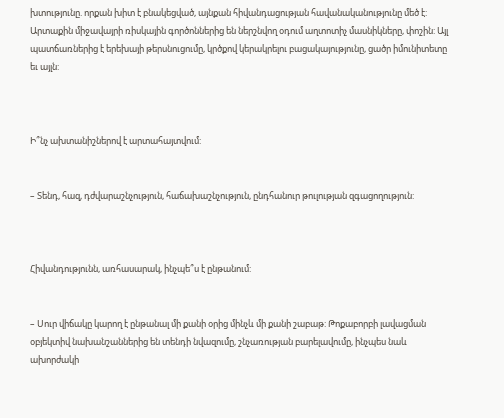խտությունը. որքան խիտ է բնակեցված, այնքան հիվանդացության հավանականությունը մեծ է: Արտաքին միջավայրի ռիսկային գործոններից են ներշնվող օդում աղտոտիչ մասնիկները, փոշին: Այլ պատճառներից է երեխայի թերսնուցումը, կրծքով կերակրելու բացակայությունը, ցածր իմունիտետը եւ այլն:



Ի՞նչ ախտանիշներով է արտահայտվում:


– Տենդ, հազ, դժվարաշնչություն, հաճախաշնչություն, ընդհանուր թուլության զգացողություն:



Հիվանդությունն, առհասարակ, ինչպե՞ս է ընթանում:


– Սուր վիճակը կարող է ընթանալ մի քանի օրից մինչև մի քանի շաբաթ: Թոքաբորբի լավացման օբյեկտիվ նախանշաններից են տենդի նվազումը, շնչառության բարելավումը, ինչպես նաև ախորժակի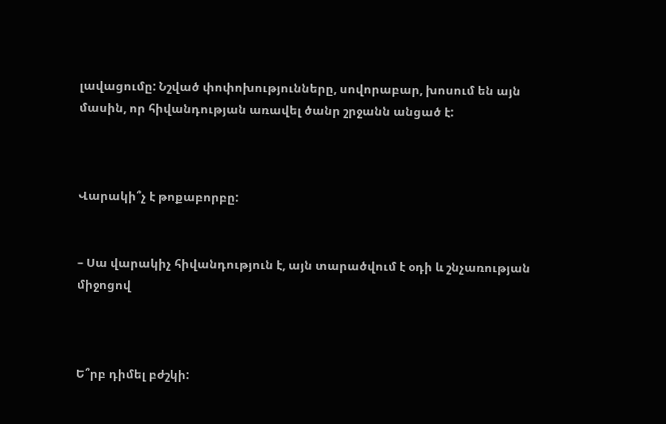լավացումը: Նշված փոփոխությունները, սովորաբար, խոսում են այն մասին, որ հիվանդության առավել ծանր շրջանն անցած է:



Վարակի՞չ է թոքաբորբը:


– Սա վարակիչ հիվանդություն է, այն տարածվում է օդի և շնչառության միջոցով



Ե՞րբ դիմել բժշկի: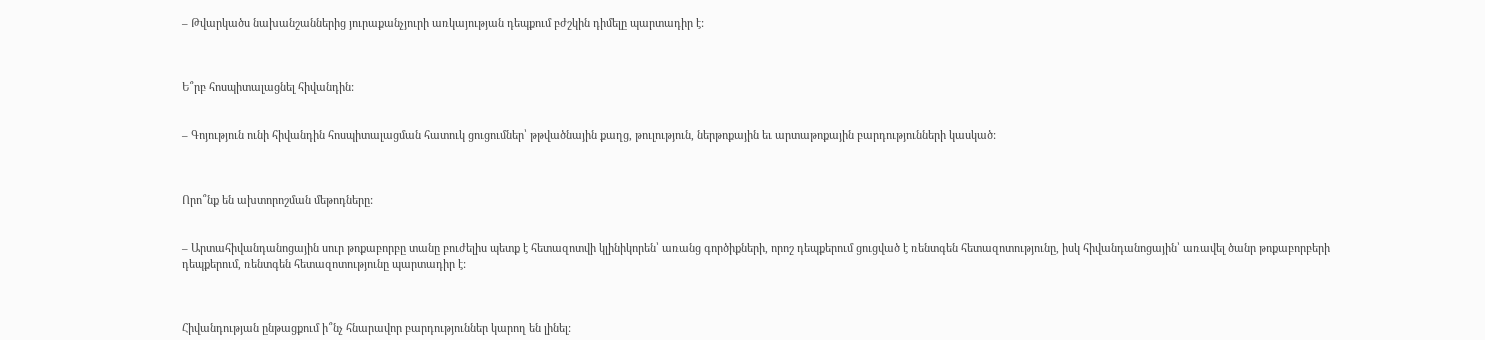– Թվարկածս նախանշաններից յուրաքանչյուրի առկայության դեպքում բժշկին դիմելը պարտադիր է:



Ե՞րբ հոսպիտալացնել հիվանդին:


– Գոյություն ունի հիվանդին հոսպիտալացման հատուկ ցուցումներ՝ թթվածնային քաղց, թուլություն, ներթոքային եւ արտաթոքային բարդությունների կասկած:



Որո՞նք են ախտորոշման մեթոդները:


– Արտահիվանդանոցային սուր թոքաբորբը տանը բուժելիս պետք է հետազոտվի կլինիկորեն՝ առանց գործիքների, որոշ դեպքերում ցուցված է ռենտգեն հետազոտությունը, իսկ հիվանդանոցային՝ առավել ծանր թոքաբորբերի դեպքերում, ռենտգեն հետազոտությունը պարտադիր է:



Հիվանդության ընթացքում ի՞նչ հնարավոր բարդություններ կարող են լինել: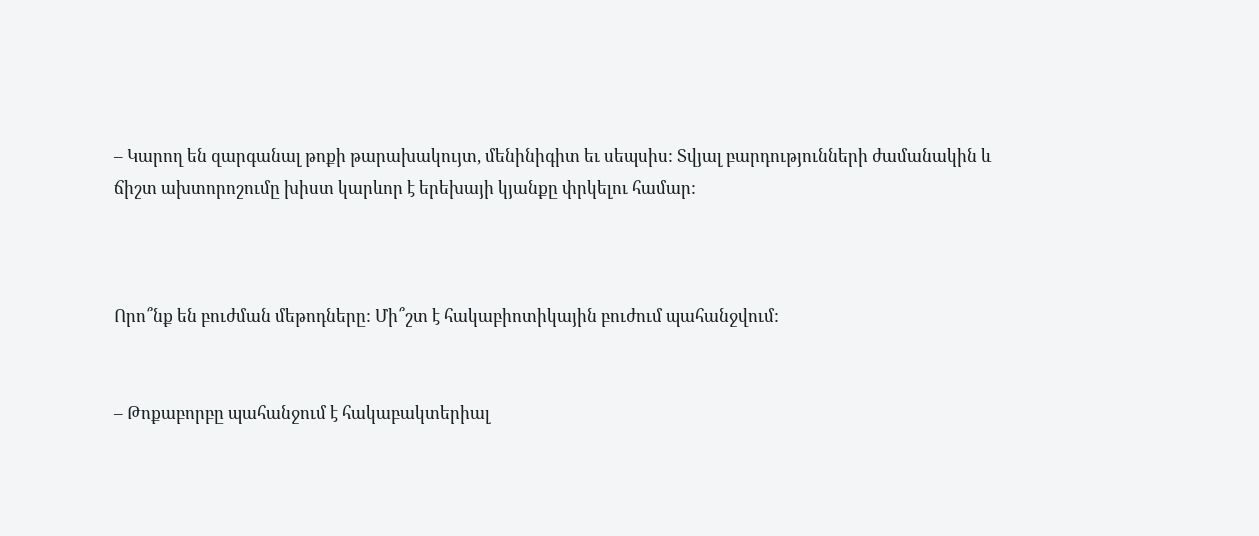– Կարող են զարգանալ թոքի թարախակույտ, մենինիգիտ եւ սեպսիս: Տվյալ բարդությունների ժամանակին և ճիշտ ախտորոշումը խիստ կարևոր է երեխայի կյանքը փրկելու համար:



Որո՞նք են բուժման մեթոդները: Մի՞շտ է հակաբիոտիկային բուժում պահանջվում:


– Թոքաբորբը պահանջում է հակաբակտերիալ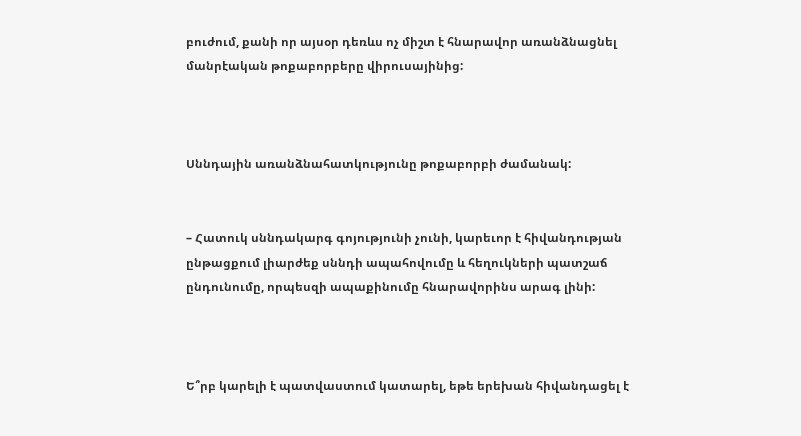բուժում, քանի որ այսօր դեռևս ոչ միշտ է հնարավոր առանձնացնել մանրէական թոքաբորբերը վիրուսայինից:



Սննդային առանձնահատկությունը թոքաբորբի ժամանակ:


– Հատուկ սննդակարգ գոյությունի չունի, կարեւոր է հիվանդության ընթացքում լիարժեք սննդի ապահովումը և հեղուկների պատշաճ ընդունումը, որպեսզի ապաքինումը հնարավորինս արագ լինի:



Ե՞րբ կարելի է պատվաստում կատարել, եթե երեխան հիվանդացել է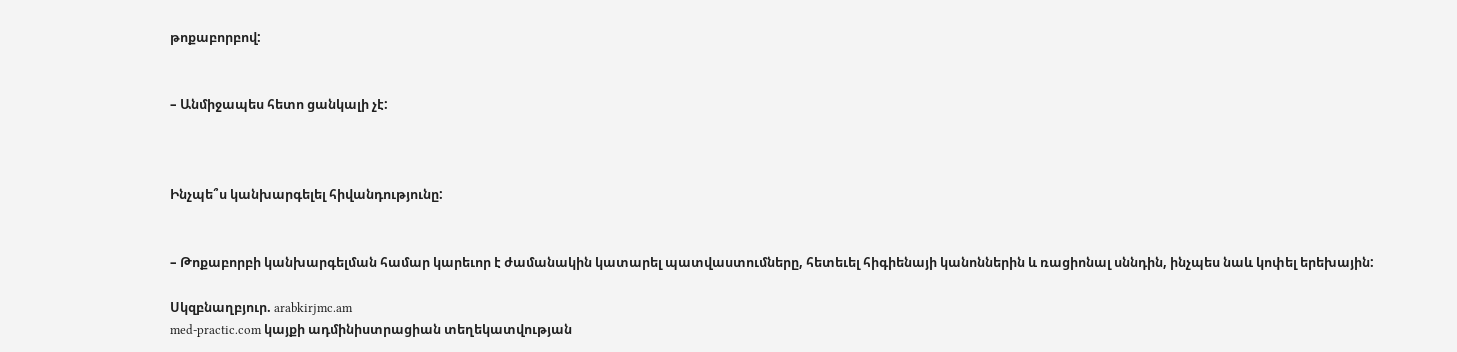թոքաբորբով:


– Անմիջապես հետո ցանկալի չէ:



Ինչպե՞ս կանխարգելել հիվանդությունը:


– Թոքաբորբի կանխարգելման համար կարեւոր է ժամանակին կատարել պատվաստումները, հետեւել հիգիենայի կանոններին և ռացիոնալ սննդին, ինչպես նաև կոփել երեխային:

Սկզբնաղբյուր. arabkirjmc.am
med-practic.com կայքի ադմինիստրացիան տեղեկատվության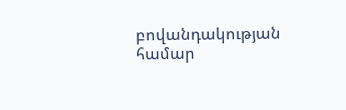բովանդակության համար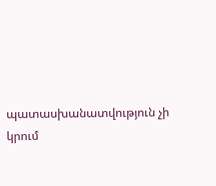պատասխանատվություն չի կրում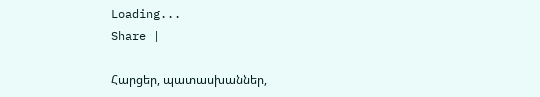Loading...
Share |

Հարցեր, պատասխաններ,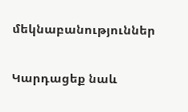մեկնաբանություններ

Կարդացեք նաև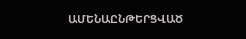ԱՄԵՆԱԸՆԹԵՐՑՎԱԾ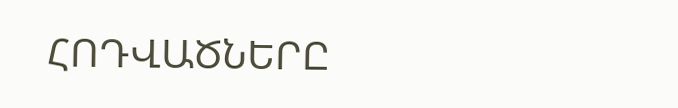ՀՈԴՎԱԾՆԵՐԸ